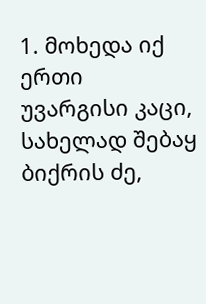1. მოხედა იქ ერთი უვარგისი კაცი, სახელად შებაყ ბიქრის ძე,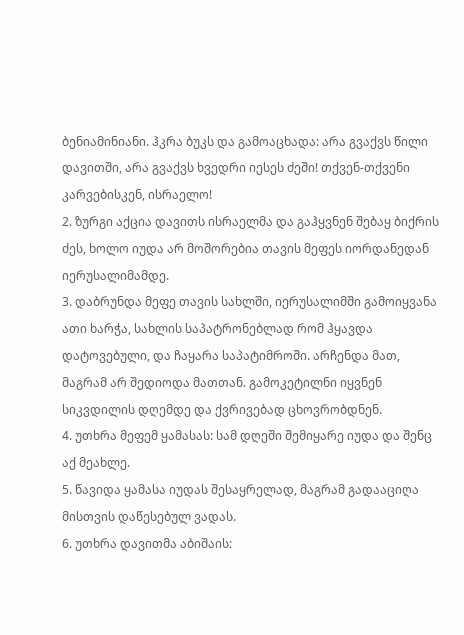ბენიამინიანი. ჰკრა ბუკს და გამოაცხადა: არა გვაქვს წილი დავითში, არა გვაქვს ხვედრი იესეს ძეში! თქვენ-თქვენი კარვებისკენ, ისრაელო!
2. ზურგი აქცია დავითს ისრაელმა და გაჰყვნენ შებაყ ბიქრის ძეს, ხოლო იუდა არ მოშორებია თავის მეფეს იორდანედან იერუსალიმამდე.
3. დაბრუნდა მეფე თავის სახლში, იერუსალიმში გამოიყვანა ათი ხარჭა, სახლის საპატრონებლად რომ ჰყავდა დატოვებული, და ჩაყარა საპატიმროში. არჩენდა მათ, მაგრამ არ შედიოდა მათთან. გამოკეტილნი იყვნენ სიკვდილის დღემდე და ქვრივებად ცხოვრობდნენ.
4. უთხრა მეფემ ყამასას: სამ დღეში შემიყარე იუდა და შენც აქ მეახლე.
5. წავიდა ყამასა იუდას შესაყრელად, მაგრამ გადააციღა მისთვის დაწესებულ ვადას.
6. უთხრა დავითმა აბიშაის: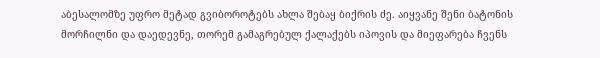აბესალომზე უფრო მეტად გვიბოროტებს ახლა შებაყ ბიქრის ძე. აიყვანე შენი ბატონის მორჩილნი და დაედევნე, თორემ გამაგრებულ ქალაქებს იპოვის და მიეფარება ჩვენს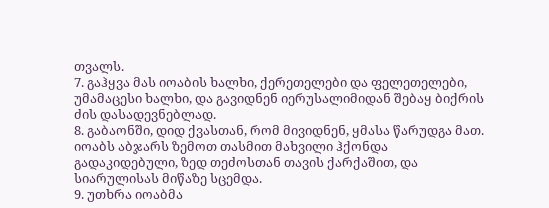თვალს.
7. გაჰყვა მას იოაბის ხალხი, ქერეთელები და ფელეთელები, უმამაცესი ხალხი, და გავიდნენ იერუსალიმიდან შებაყ ბიქრის ძის დასადევნებლად.
8. გაბაონში, დიდ ქვასთან, რომ მივიდნენ, ყმასა წარუდგა მათ. იოაბს აბჯარს ზემოთ თასმით მახვილი ჰქონდა გადაკიდებული, ზედ თეძოსთან თავის ქარქაშით, და სიარულისას მიწაზე სცემდა.
9. უთხრა იოაბმა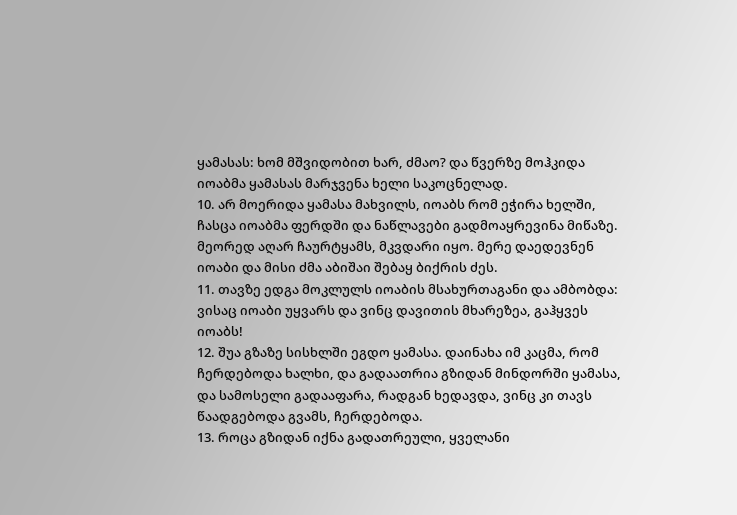ყამასას: ხომ მშვიდობით ხარ, ძმაო? და წვერზე მოჰკიდა იოაბმა ყამასას მარჯვენა ხელი საკოცნელად.
10. არ მოერიდა ყამასა მახვილს, იოაბს რომ ეჭირა ხელში, ჩასცა იოაბმა ფერდში და ნაწლავები გადმოაყრევინა მიწაზე. მეორედ აღარ ჩაურტყამს, მკვდარი იყო. მერე დაედევნენ იოაბი და მისი ძმა აბიშაი შებაყ ბიქრის ძეს.
11. თავზე ედგა მოკლულს იოაბის მსახურთაგანი და ამბობდა: ვისაც იოაბი უყვარს და ვინც დავითის მხარეზეა, გაჰყვეს იოაბს!
12. შუა გზაზე სისხლში ეგდო ყამასა. დაინახა იმ კაცმა, რომ ჩერდებოდა ხალხი, და გადაათრია გზიდან მინდორში ყამასა, და სამოსელი გადააფარა, რადგან ხედავდა, ვინც კი თავს წაადგებოდა გვამს, ჩერდებოდა.
13. როცა გზიდან იქნა გადათრეული, ყველანი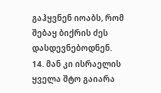გაჰყვნენ იოაბს, რომ შებაყ ბიქრის ძეს დასდევნებოდნენ.
14. მან კი ისრაელის ყველა შტო გაიარა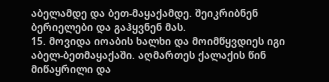აბელამდე და ბეთ-მაყაქამდე. შეიკრიბნენ ბერიელები და გაჰყვნენ მას.
15. მოვიდა იოაბის ხალხი და მოიმწყვდიეს იგი აბელ-ბეთმაყაქაში. აღმართეს ქალაქის წინ მიწაყრილი და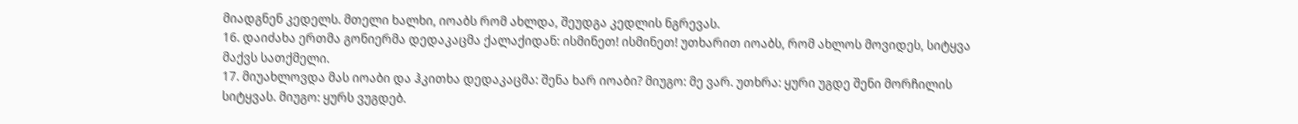მიადგნენ კედელს. მთელი ხალხი, იოაბს რომ ახლდა, შეუდგა კედლის ნგრევას.
16. დაიძახა ერთმა გონიერმა დედაკაცმა ქალაქიდან: ისმინეთ! ისმინეთ! უთხარით იოაბს, რომ ახლოს მოვიდეს, სიტყვა მაქვს სათქმელი.
17. მიუახლოვდა მას იოაბი და ჰკითხა დედაკაცმა: შენა ხარ იოაბი? მიუგო: მე ვარ. უთხრა: ყური უგდე შენი მორჩილის სიტყვას. მიუგო: ყურს ვუგდებ.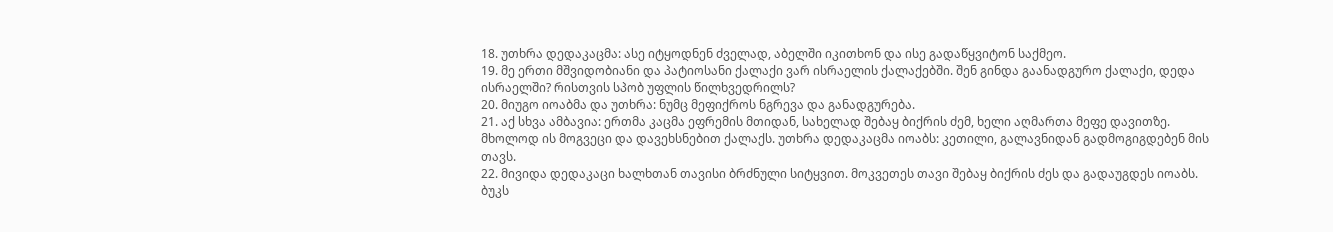18. უთხრა დედაკაცმა: ასე იტყოდნენ ძველად, აბელში იკითხონ და ისე გადაწყვიტონ საქმეო.
19. მე ერთი მშვიდობიანი და პატიოსანი ქალაქი ვარ ისრაელის ქალაქებში. შენ გინდა გაანადგურო ქალაქი, დედა ისრაელში? რისთვის სპობ უფლის წილხვედრილს?
20. მიუგო იოაბმა და უთხრა: ნუმც მეფიქროს ნგრევა და განადგურება.
21. აქ სხვა ამბავია: ერთმა კაცმა ეფრემის მთიდან, სახელად შებაყ ბიქრის ძემ, ხელი აღმართა მეფე დავითზე. მხოლოდ ის მოგვეცი და დავეხსნებით ქალაქს. უთხრა დედაკაცმა იოაბს: კეთილი, გალავნიდან გადმოგიგდებენ მის თავს.
22. მივიდა დედაკაცი ხალხთან თავისი ბრძნული სიტყვით. მოკვეთეს თავი შებაყ ბიქრის ძეს და გადაუგდეს იოაბს. ბუკს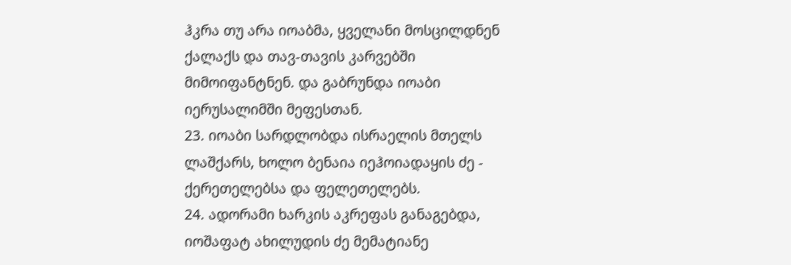ჰკრა თუ არა იოაბმა, ყველანი მოსცილდნენ ქალაქს და თავ-თავის კარვებში მიმოიფანტნენ. და გაბრუნდა იოაბი იერუსალიმში მეფესთან.
23. იოაბი სარდლობდა ისრაელის მთელს ლაშქარს, ხოლო ბენაია იეჰოიადაყის ძე - ქერეთელებსა და ფელეთელებს.
24. ადორამი ხარკის აკრეფას განაგებდა, იოშაფატ ახილუდის ძე მემატიანე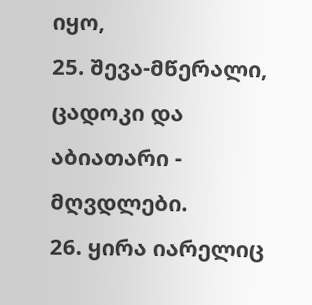იყო,
25. შევა-მწერალი, ცადოკი და აბიათარი - მღვდლები.
26. ყირა იარელიც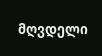მღვდელი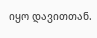იყო დავითთან.